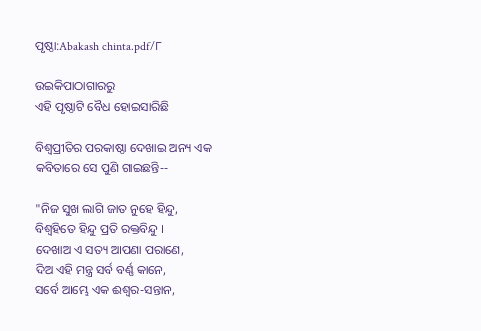ପୃଷ୍ଠା:Abakash chinta.pdf/୮

ଉଇକିପାଠାଗାର‌ରୁ
ଏହି ପୃଷ୍ଠାଟି ବୈଧ ହୋଇସାରିଛି

ବିଶ୍ୱପ୍ରୀତିର ପରକାଷ୍ଠା ଦେଖାଇ ଅନ୍ୟ ଏକ କବିତାରେ ସେ ପୁଣି ଗାଇଛନ୍ତି--

"ନିଜ ସୁଖ ଲାଗି ଜାତ ନୁହେ ହିନ୍ଦୁ,
ବିଶ୍ୱହିତେ ହିନ୍ଦୁ ପ୍ରତି ରକ୍ତବିନ୍ଦୁ ।
ଦେଖାଅ ଏ ସତ୍ୟ ଆପଣା ପରାଣେ,
ଦିଅ ଏହି ମନ୍ତ୍ର ସର୍ବ ବର୍ଣ୍ଣ କାନେ,
ସର୍ବେ ଆମ୍ଭେ ଏକ ଈଶ୍ୱର-ସନ୍ତାନ,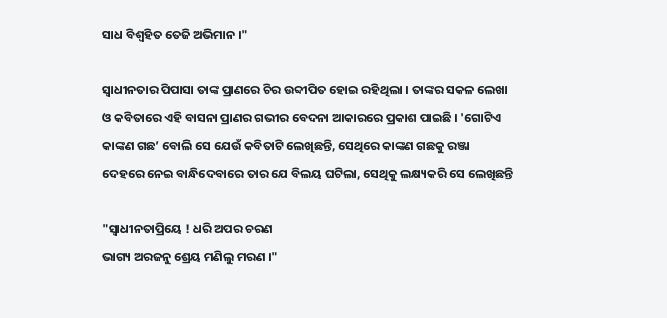ସାଧ ବିଶ୍ୱହିତ ତେଜି ଅଭିମାନ ।"

ସ୍ୱାଧୀନତାର ପିପାସା ତାଙ୍କ ପ୍ରାଣରେ ଚିର ଉବ୍ଦୀପିତ ହୋଇ ରହିଥିଲା । ତାଙ୍କର ସକଳ ଲେଖା ଓ କବିତାରେ ଏହି ବାସନା ପ୍ରାଣର ଗଭୀର ବେଦନା ଆକାରରେ ପ୍ରକାଶ ପାଇଛି । 'ଗୋଟିଏ କାଙ୍କଣ ଗଛ’ ବୋଲି ସେ ଯେଉଁ କବିତାଟି ଲେଖିଛନ୍ତି, ସେଥିରେ କାଙ୍କଣ ଗଛକୁ ରଞ୍ଜା ଦେହରେ ନେଇ ବାନ୍ଧିଦେବାରେ ତାର ଯେ ବିଲୟ ଘଟିଲା, ସେଥିକୁ ଲକ୍ଷ୍ୟକରି ସେ ଲେଖିଛନ୍ତି

"ସ୍ୱାଧୀନତାପ୍ରିୟେ ! ଧରି ଅପର ଚରଣ
ଭାଗ୍ୟ ଅରଜନୁ ଶ୍ରେୟ ମଣିଲୁ ମରଣ ।"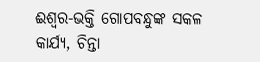ଈଶ୍ୱର-ଭକ୍ତି ଗୋପବନ୍ଧୁଙ୍କ ସକଳ କାର୍ଯ୍ୟ, ଚିନ୍ତା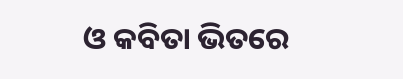ଓ କବିତା ଭିତରେ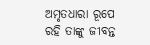ଅମୃତଧାରା ରୂପେ ରହି ତାଙ୍କୁ ଜୀବନ୍ତ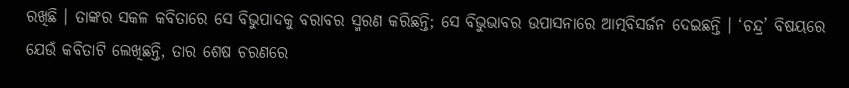ରଖିଛି । ତାଙ୍କର ସକଳ କବିତାରେ ସେ ବିଭୁପାଦକୁ ବରାବର ସ୍ମରଣ କରିଛନ୍ତି; ସେ ବିଭୁଭାବର ଉପାସନାରେ ଆତ୍ମ‌ବିସର୍ଜନ ଦେଇଛନ୍ତି । ‘ଚନ୍ଦ୍ର’ ବିଷୟରେ ଯେଉଁ କବିତାଟି ଲେଖିଛନ୍ତି, ତାର ଶେଷ ଚରଣରେ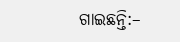ଗାଇଛନ୍ତି:–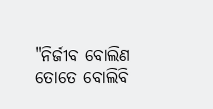"ନିର୍ଜୀବ ବୋଲିଣ ତୋତେ ବୋଲିବି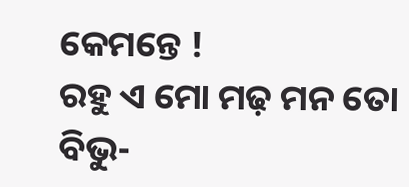କେମନ୍ତେ !
ରହୁ ଏ ମୋ ମଢ଼ ମନ ତୋ ବିଭୁ-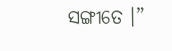ସଙ୍ଗୀତେ ।”